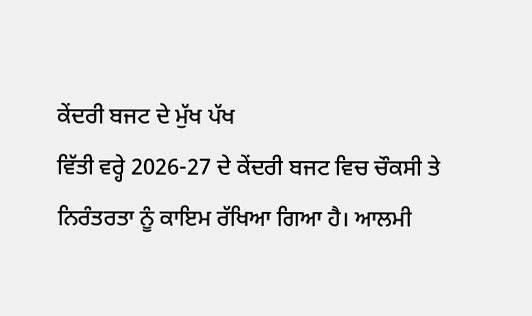ਕੇਂਦਰੀ ਬਜਟ ਦੇ ਮੁੱਖ ਪੱਖ
ਵਿੱਤੀ ਵਰ੍ਹੇ 2026-27 ਦੇ ਕੇਂਦਰੀ ਬਜਟ ਵਿਚ ਚੌਕਸੀ ਤੇ ਨਿਰੰਤਰਤਾ ਨੂੰ ਕਾਇਮ ਰੱਖਿਆ ਗਿਆ ਹੈ। ਆਲਮੀ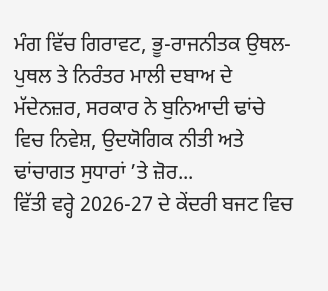ਮੰਗ ਵਿੱਚ ਗਿਰਾਵਟ, ਭੂ-ਰਾਜਨੀਤਕ ਉਥਲ-ਪੁਥਲ ਤੇ ਨਿਰੰਤਰ ਮਾਲੀ ਦਬਾਅ ਦੇ ਮੱਦੇਨਜ਼ਰ, ਸਰਕਾਰ ਨੇ ਬੁਨਿਆਦੀ ਢਾਂਚੇ ਵਿਚ ਨਿਵੇਸ਼, ਉਦਯੋਗਿਕ ਨੀਤੀ ਅਤੇ ਢਾਂਚਾਗਤ ਸੁਧਾਰਾਂ ’ਤੇ ਜ਼ੋਰ...
ਵਿੱਤੀ ਵਰ੍ਹੇ 2026-27 ਦੇ ਕੇਂਦਰੀ ਬਜਟ ਵਿਚ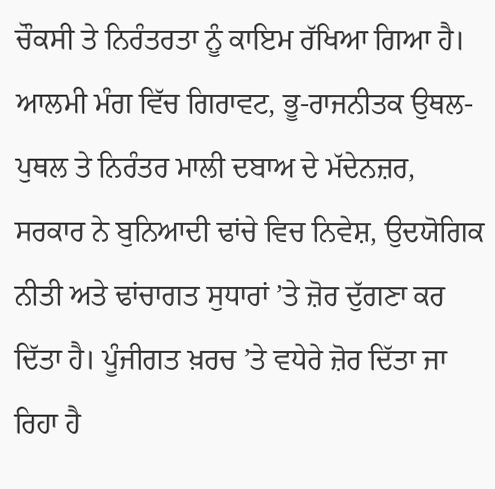ਚੌਕਸੀ ਤੇ ਨਿਰੰਤਰਤਾ ਨੂੰ ਕਾਇਮ ਰੱਖਿਆ ਗਿਆ ਹੈ। ਆਲਮੀ ਮੰਗ ਵਿੱਚ ਗਿਰਾਵਟ, ਭੂ-ਰਾਜਨੀਤਕ ਉਥਲ-ਪੁਥਲ ਤੇ ਨਿਰੰਤਰ ਮਾਲੀ ਦਬਾਅ ਦੇ ਮੱਦੇਨਜ਼ਰ, ਸਰਕਾਰ ਨੇ ਬੁਨਿਆਦੀ ਢਾਂਚੇ ਵਿਚ ਨਿਵੇਸ਼, ਉਦਯੋਗਿਕ ਨੀਤੀ ਅਤੇ ਢਾਂਚਾਗਤ ਸੁਧਾਰਾਂ ’ਤੇ ਜ਼ੋਰ ਦੁੱਗਣਾ ਕਰ ਦਿੱਤਾ ਹੈ। ਪੂੰਜੀਗਤ ਖ਼ਰਚ ’ਤੇ ਵਧੇਰੇ ਜ਼ੋਰ ਦਿੱਤਾ ਜਾ ਰਿਹਾ ਹੈ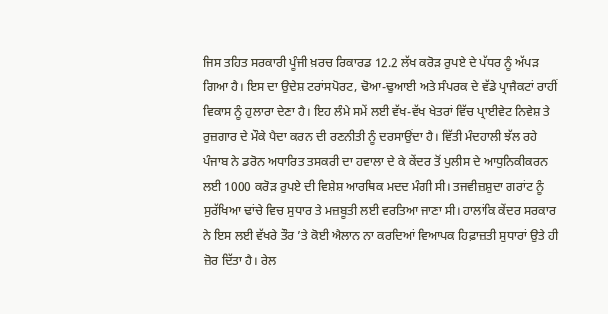ਜਿਸ ਤਹਿਤ ਸਰਕਾਰੀ ਪੂੰਜੀ ਖ਼ਰਚ ਰਿਕਾਰਡ 12.2 ਲੱਖ ਕਰੋੜ ਰੁਪਏ ਦੇ ਪੱਧਰ ਨੂੰ ਅੱਪੜ ਗਿਆ ਹੈ। ਇਸ ਦਾ ਉਦੇਸ਼ ਟਰਾਂਸਪੋਰਟ, ਢੋਆ-ਢੁਆਈ ਅਤੇ ਸੰਪਰਕ ਦੇ ਵੱਡੇ ਪ੍ਰਾਜੈਕਟਾਂ ਰਾਹੀਂ ਵਿਕਾਸ ਨੂੰ ਹੁਲਾਰਾ ਦੇਣਾ ਹੈ। ਇਹ ਲੰਮੇ ਸਮੇਂ ਲਈ ਵੱਖ-ਵੱਖ ਖੇਤਰਾਂ ਵਿੱਚ ਪ੍ਰਾਈਵੇਟ ਨਿਵੇਸ਼ ਤੇ ਰੁਜ਼ਗਾਰ ਦੇ ਮੌਕੇ ਪੈਦਾ ਕਰਨ ਦੀ ਰਣਨੀਤੀ ਨੂੰ ਦਰਸਾਉਂਦਾ ਹੈ। ਵਿੱਤੀ ਮੰਦਹਾਲੀ ਝੱਲ ਰਹੇ ਪੰਜਾਬ ਨੇ ਡਰੋਨ ਅਧਾਰਿਤ ਤਸਕਰੀ ਦਾ ਹਵਾਲਾ ਦੇ ਕੇ ਕੇਂਦਰ ਤੋਂ ਪੁਲੀਸ ਦੇ ਆਧੁਨਿਕੀਕਰਨ ਲਈ 1000 ਕਰੋੜ ਰੁਪਏ ਦੀ ਵਿਸ਼ੇਸ਼ ਆਰਥਿਕ ਮਦਦ ਮੰਗੀ ਸੀ। ਤਜਵੀਜ਼ਸ਼ੁਦਾ ਗਰਾਂਟ ਨੂੰ ਸੁਰੱਖਿਆ ਢਾਂਚੇ ਵਿਚ ਸੁਧਾਰ ਤੇ ਮਜ਼ਬੂਤੀ ਲਈ ਵਰਤਿਆ ਜਾਣਾ ਸੀ। ਹਾਲਾਂਕਿ ਕੇਂਦਰ ਸਰਕਾਰ ਨੇ ਇਸ ਲਈ ਵੱਖਰੇ ਤੌਰ ’ਤੇ ਕੋਈ ਐਲਾਨ ਨਾ ਕਰਦਿਆਂ ਵਿਆਪਕ ਹਿਫ਼ਾਜ਼ਤੀ ਸੁਧਾਰਾਂ ਉਤੇ ਹੀ ਜ਼ੋਰ ਦਿੱਤਾ ਹੈ। ਰੇਲ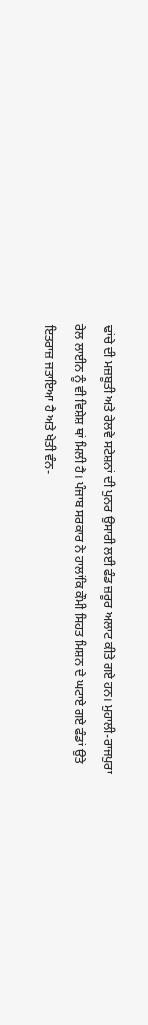ਢਾਂਚੇ ਦੀ ਮਜ਼ਬੂਤੀ ਅਤੇ ਰੇਲਵੇ ਸਟੇਸ਼ਨਾਂ ਦੀ ਪੁਨਰ ਉਸਾਰੀ ਲਈ ਫੰਡ ਜ਼ਰੂਰ ਅਲਾਟ ਕੀਤੇ ਗਏ ਹਨ। ਮੁਹਾਲੀ-ਰਾਜਪੁਰਾ ਰੇਲ ਲਾਈਨ ਨੂੰ ਵੀ ਵਿਸ਼ੇਸ਼ ਥਾਂ ਮਿਲੀ ਹੈ। ਪੰਜਾਬ ਸਰਕਾਰ ਨੇ ਹਾਲਾਂਕਿ ਕੌਮੀ ਸਿਹਤ ਮਿਸ਼ਨ ਦੇ ਘਟਾਏ ਗਏ ਫੰਡਾਂ ਉਤੇ ਇਤਰਾਜ਼ ਜਤਾਇਆ ਹੈ ਅਤੇ ਖੇਤੀ ਵੰਨ-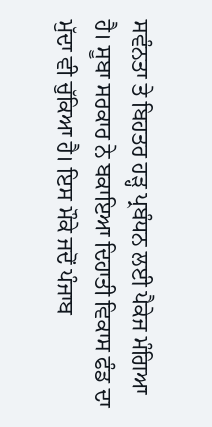ਸਵੰਨਤਾ ਤੇ ਬਿਹਤਰ ਹੜ੍ਹ ਪ੍ਰਬੰਧਨ ਲਈ ਪੈਕੇਜ ਮੰਗਿਆ ਹੈ। ਸੂਬਾ ਸਰਕਾਰ ਨੇ ਬਕਾਇਆ ਦਿਹਾਤੀ ਵਿਕਾਸ ਫੰਡ ਦਾ ਮੁੱਦਾ ਵੀ ਚੁੱਕਿਆ ਹੈ। ਇਸ ਮੌਕੇ ਜਦੋਂ ਪੰਜਾਬ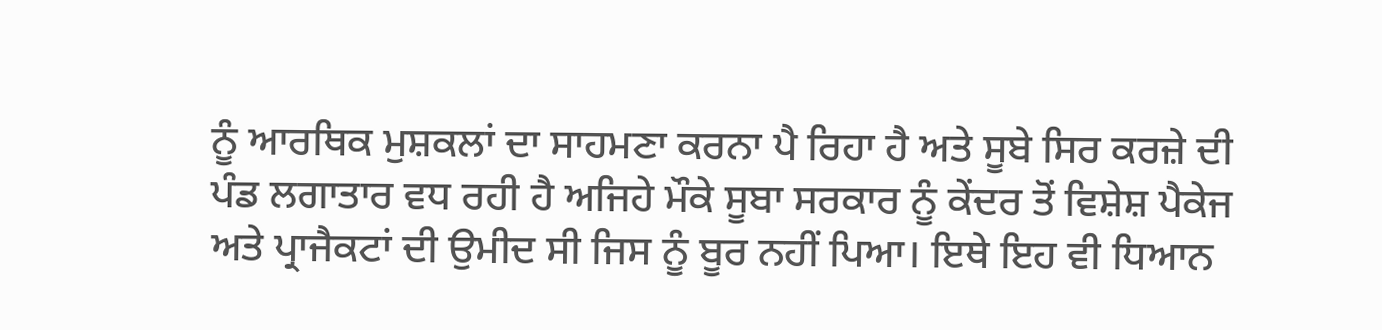ਨੂੰ ਆਰਥਿਕ ਮੁਸ਼ਕਲਾਂ ਦਾ ਸਾਹਮਣਾ ਕਰਨਾ ਪੈ ਰਿਹਾ ਹੈ ਅਤੇ ਸੂਬੇ ਸਿਰ ਕਰਜ਼ੇ ਦੀ ਪੰਡ ਲਗਾਤਾਰ ਵਧ ਰਹੀ ਹੈ ਅਜਿਹੇ ਮੌਕੇ ਸੂਬਾ ਸਰਕਾਰ ਨੂੰ ਕੇਂਦਰ ਤੋਂ ਵਿਸ਼ੇਸ਼ ਪੈਕੇਜ ਅਤੇ ਪ੍ਰਾਜੈਕਟਾਂ ਦੀ ਉਮੀਦ ਸੀ ਜਿਸ ਨੂੰ ਬੂਰ ਨਹੀਂ ਪਿਆ। ਇਥੇ ਇਹ ਵੀ ਧਿਆਨ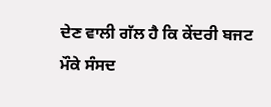ਦੇਣ ਵਾਲੀ ਗੱਲ ਹੈ ਕਿ ਕੇਂਦਰੀ ਬਜਟ ਮੌਕੇ ਸੰਸਦ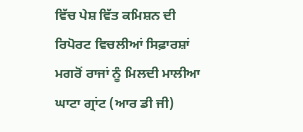ਵਿੱਚ ਪੇਸ਼ ਵਿੱਤ ਕਮਿਸ਼ਨ ਦੀ ਰਿਪੋਰਟ ਵਿਚਲੀਆਂ ਸਿਫ਼ਾਰਸ਼ਾਂ ਮਗਰੋਂ ਰਾਜਾਂ ਨੂੰ ਮਿਲਦੀ ਮਾਲੀਆ ਘਾਟਾ ਗ੍ਰਾਂਟ (ਆਰ ਡੀ ਜੀ)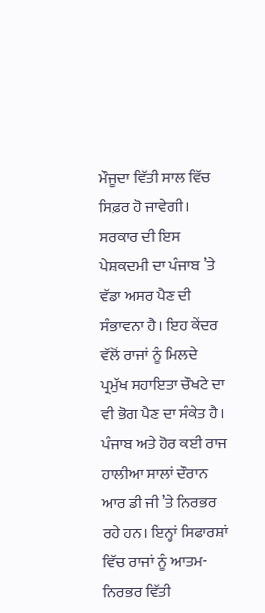ਮੌਜੂਦਾ ਵਿੱਤੀ ਸਾਲ ਵਿੱਚ ਸਿਫ਼ਰ ਹੋ ਜਾਵੇਗੀ। ਸਰਕਾਰ ਦੀ ਇਸ ਪੇਸ਼ਕਦਮੀ ਦਾ ਪੰਜਾਬ ’ਤੇ ਵੱਡਾ ਅਸਰ ਪੈਣ ਦੀ ਸੰਭਾਵਨਾ ਹੈ। ਇਹ ਕੇਂਦਰ ਵੱਲੋਂ ਰਾਜਾਂ ਨੂੰ ਮਿਲਦੇ ਪ੍ਰਮੁੱਖ ਸਹਾਇਤਾ ਚੌਖਟੇ ਦਾ ਵੀ ਭੋਗ ਪੈਣ ਦਾ ਸੰਕੇਤ ਹੈ। ਪੰਜਾਬ ਅਤੇ ਹੋਰ ਕਈ ਰਾਜ ਹਾਲੀਆ ਸਾਲਾਂ ਦੌਰਾਨ ਆਰ ਡੀ ਜੀ ’ਤੇ ਨਿਰਭਰ ਰਹੇ ਹਨ। ਇਨ੍ਹਾਂ ਸਿਫਾਰਸ਼ਾਂ ਵਿੱਚ ਰਾਜਾਂ ਨੂੰ ਆਤਮ-ਨਿਰਭਰ ਵਿੱਤੀ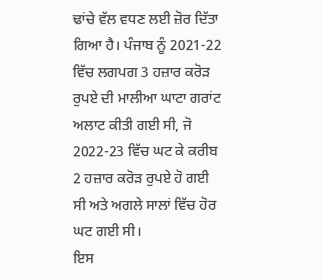ਢਾਂਚੇ ਵੱਲ ਵਧਣ ਲਈ ਜ਼ੋਰ ਦਿੱਤਾ ਗਿਆ ਹੈ। ਪੰਜਾਬ ਨੂੰ 2021-22 ਵਿੱਚ ਲਗਪਗ 3 ਹਜ਼ਾਰ ਕਰੋੜ ਰੁਪਏ ਦੀ ਮਾਲੀਆ ਘਾਟਾ ਗਰਾਂਟ ਅਲਾਟ ਕੀਤੀ ਗਈ ਸੀ, ਜੋ 2022-23 ਵਿੱਚ ਘਟ ਕੇ ਕਰੀਬ 2 ਹਜ਼ਾਰ ਕਰੋੜ ਰੁਪਏ ਹੋ ਗਈ ਸੀ ਅਤੇ ਅਗਲੇ ਸਾਲਾਂ ਵਿੱਚ ਹੋਰ ਘਟ ਗਈ ਸੀ।
ਇਸ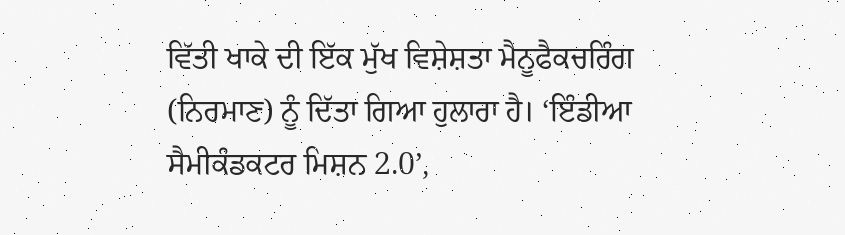ਵਿੱਤੀ ਖਾਕੇ ਦੀ ਇੱਕ ਮੁੱਖ ਵਿਸ਼ੇਸ਼ਤਾ ਮੈਨੂਫੈਕਚਰਿੰਗ (ਨਿਰਮਾਣ) ਨੂੰ ਦਿੱਤਾ ਗਿਆ ਹੁਲਾਰਾ ਹੈ। ‘ਇੰਡੀਆ ਸੈਮੀਕੰਡਕਟਰ ਮਿਸ਼ਨ 2.0’,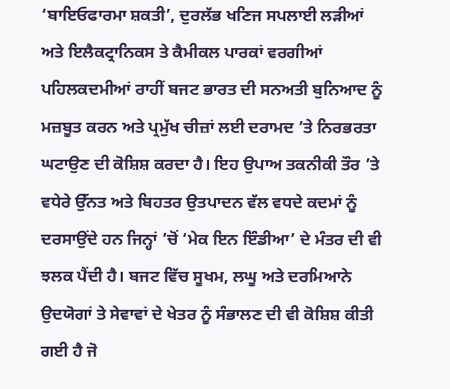‘ਬਾਇਓਫਾਰਮਾ ਸ਼ਕਤੀ’, ਦੁਰਲੱਭ ਖਣਿਜ ਸਪਲਾਈ ਲੜੀਆਂ ਅਤੇ ਇਲੈਕਟ੍ਰਾਨਿਕਸ ਤੇ ਕੈਮੀਕਲ ਪਾਰਕਾਂ ਵਰਗੀਆਂ ਪਹਿਲਕਦਮੀਆਂ ਰਾਹੀਂ ਬਜਟ ਭਾਰਤ ਦੀ ਸਨਅਤੀ ਬੁਨਿਆਦ ਨੂੰ ਮਜ਼ਬੂਤ ਕਰਨ ਅਤੇ ਪ੍ਰਮੁੱਖ ਚੀਜ਼ਾਂ ਲਈ ਦਰਾਮਦ ’ਤੇ ਨਿਰਭਰਤਾ ਘਟਾਉਣ ਦੀ ਕੋਸ਼ਿਸ਼ ਕਰਦਾ ਹੈ। ਇਹ ਉਪਾਅ ਤਕਨੀਕੀ ਤੌਰ ’ਤੇ ਵਧੇਰੇ ਉੱਨਤ ਅਤੇ ਬਿਹਤਰ ਉਤਪਾਦਨ ਵੱਲ ਵਧਦੇ ਕਦਮਾਂ ਨੂੰ ਦਰਸਾਉਂਦੇ ਹਨ ਜਿਨ੍ਹਾਂ ’ਚੋਂ ‘ਮੇਕ ਇਨ ਇੰਡੀਆ’ ਦੇ ਮੰਤਰ ਦੀ ਵੀ ਝਲਕ ਪੈਂਦੀ ਹੈ। ਬਜਟ ਵਿੱਚ ਸੂਖਮ, ਲਘੂ ਅਤੇ ਦਰਮਿਆਨੇ ਉਦਯੋਗਾਂ ਤੇ ਸੇਵਾਵਾਂ ਦੇ ਖੇਤਰ ਨੂੰ ਸੰਭਾਲਣ ਦੀ ਵੀ ਕੋਸ਼ਿਸ਼ ਕੀਤੀ ਗਈ ਹੈ ਜੋ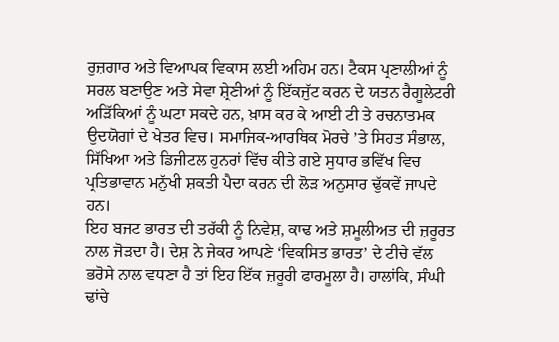ਰੁਜ਼ਗਾਰ ਅਤੇ ਵਿਆਪਕ ਵਿਕਾਸ ਲਈ ਅਹਿਮ ਹਨ। ਟੈਕਸ ਪ੍ਰਣਾਲੀਆਂ ਨੂੰ ਸਰਲ ਬਣਾਉਣ ਅਤੇ ਸੇਵਾ ਸ਼੍ਰੇਣੀਆਂ ਨੂੰ ਇੱਕਜੁੱਟ ਕਰਨ ਦੇ ਯਤਨ ਰੈਗੂਲੇਟਰੀ ਅੜਿੱਕਿਆਂ ਨੂੰ ਘਟਾ ਸਕਦੇ ਹਨ, ਖ਼ਾਸ ਕਰ ਕੇ ਆਈ ਟੀ ਤੇ ਰਚਨਾਤਮਕ ਉਦਯੋਗਾਂ ਦੇ ਖੇਤਰ ਵਿਚ। ਸਮਾਜਿਕ-ਆਰਥਿਕ ਮੋਰਚੇ ’ਤੇ ਸਿਹਤ ਸੰਭਾਲ, ਸਿੱਖਿਆ ਅਤੇ ਡਿਜੀਟਲ ਹੁਨਰਾਂ ਵਿੱਚ ਕੀਤੇ ਗਏ ਸੁਧਾਰ ਭਵਿੱਖ ਵਿਚ ਪ੍ਰਤਿਭਾਵਾਨ ਮਨੁੱਖੀ ਸ਼ਕਤੀ ਪੈਦਾ ਕਰਨ ਦੀ ਲੋੜ ਅਨੁਸਾਰ ਢੁੱਕਵੇਂ ਜਾਪਦੇ ਹਨ।
ਇਹ ਬਜਟ ਭਾਰਤ ਦੀ ਤਰੱਕੀ ਨੂੰ ਨਿਵੇਸ਼, ਕਾਢ ਅਤੇ ਸ਼ਮੂਲੀਅਤ ਦੀ ਜ਼ਰੂਰਤ ਨਾਲ ਜੋੜਦਾ ਹੈ। ਦੇਸ਼ ਨੇ ਜੇਕਰ ਆਪਣੇ ‘ਵਿਕਸਿਤ ਭਾਰਤ’ ਦੇ ਟੀਚੇ ਵੱਲ ਭਰੋਸੇ ਨਾਲ ਵਧਣਾ ਹੈ ਤਾਂ ਇਹ ਇੱਕ ਜ਼ਰੂਰੀ ਫਾਰਮੂਲਾ ਹੈ। ਹਾਲਾਂਕਿ, ਸੰਘੀ ਢਾਂਚੇ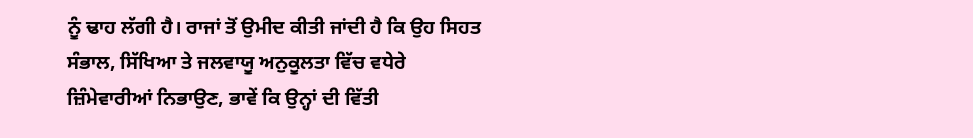ਨੂੰ ਢਾਹ ਲੱਗੀ ਹੈ। ਰਾਜਾਂ ਤੋਂ ਉਮੀਦ ਕੀਤੀ ਜਾਂਦੀ ਹੈ ਕਿ ਉਹ ਸਿਹਤ ਸੰਭਾਲ, ਸਿੱਖਿਆ ਤੇ ਜਲਵਾਯੂ ਅਨੁਕੂਲਤਾ ਵਿੱਚ ਵਧੇਰੇ ਜ਼ਿੰਮੇਵਾਰੀਆਂ ਨਿਭਾਉਣ, ਭਾਵੇਂ ਕਿ ਉਨ੍ਹਾਂ ਦੀ ਵਿੱਤੀ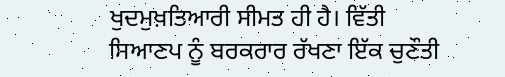ਖੁਦਮੁਖ਼ਤਿਆਰੀ ਸੀਮਤ ਹੀ ਹੈ। ਵਿੱਤੀ ਸਿਆਣਪ ਨੂੰ ਬਰਕਰਾਰ ਰੱਖਣਾ ਇੱਕ ਚੁਣੌਤੀ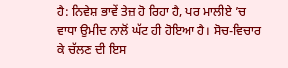ਹੈ: ਨਿਵੇਸ਼ ਭਾਵੇਂ ਤੇਜ਼ ਹੋ ਰਿਹਾ ਹੈ, ਪਰ ਮਾਲੀਏ ’ਚ ਵਾਧਾ ਉਮੀਦ ਨਾਲੋਂ ਘੱਟ ਹੀ ਹੋਇਆ ਹੈ। ਸੋਚ-ਵਿਚਾਰ ਕੇ ਚੱਲਣ ਦੀ ਇਸ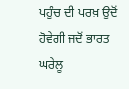ਪਹੁੰਚ ਦੀ ਪਰਖ਼ ਉਦੋਂ ਹੋਵੇਗੀ ਜਦੋਂ ਭਾਰਤ ਘਰੇਲੂ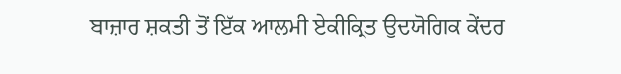ਬਾਜ਼ਾਰ ਸ਼ਕਤੀ ਤੋਂ ਇੱਕ ਆਲਮੀ ਏਕੀਕ੍ਰਿਤ ਉਦਯੋਗਿਕ ਕੇਂਦਰ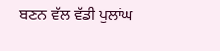ਬਣਨ ਵੱਲ ਵੱਡੀ ਪੁਲਾਂਘ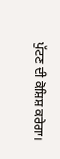ਪੁੱਟਣ ਦੀ ਕੋਸ਼ਿਸ਼ ਕਰੇਗਾ।